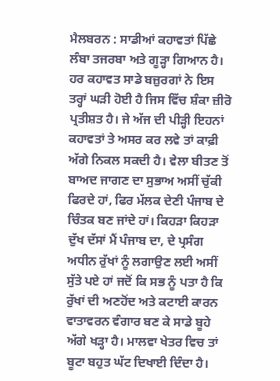ਮੈਲਬਰਨ : ਸਾਡੀਆਂ ਕਹਾਵਤਾਂ ਪਿੱਛੇ ਲੰਬਾ ਤਜਰਬਾ ਅਤੇ ਗੂੜ੍ਹਾ ਗਿਆਨ ਹੈ। ਹਰ ਕਹਾਵਤ ਸਾਡੇ ਬਜ਼ੁਰਗਾਂ ਨੇ ਇਸ ਤਰ੍ਹਾਂ ਘੜੀ ਹੋਈ ਹੈ ਜਿਸ ਵਿੱਚ ਸ਼ੰਕਾ ਜ਼ੀਰੋ ਪ੍ਰਤੀਸ਼ਤ ਹੈ। ਜੇ ਅੱਜ ਦੀ ਪੀੜ੍ਹੀ ਇਹਨਾਂ ਕਹਾਵਤਾਂ ਤੇ ਅਸਰ ਕਰ ਲਵੇ ਤਾਂ ਕਾਫ਼ੀ ਅੱਗੇ ਨਿਕਲ ਸਕਦੀ ਹੈ। ਵੇਲਾ ਬੀਤਣ ਤੋਂ ਬਾਅਦ ਜਾਗਣ ਦਾ ਸੁਭਾਅ ਅਸੀਂ ਚੁੱਕੀ ਫਿਰਦੇ ਹਾਂ, ਫਿਰ ਮੱਲਕ ਦੇਣੀ ਪੰਜਾਬ ਦੇ ਚਿੰਤਕ ਬਣ ਜਾਂਦੇ ਹਾਂ। ਕਿਹੜਾ ਕਿਹੜਾ ਦੁੱਖ ਦੱਸਾਂ ਮੈਂ ਪੰਜਾਬ ਦਾ, ਦੇ ਪ੍ਰਸੰਗ ਅਧੀਨ ਰੁੱਖਾਂ ਨੂੰ ਲਗਾਉਣ ਲਈ ਅਸੀਂ ਸੁੱਤੇ ਪਏ ਹਾਂ ਜਦੋਂ ਕਿ ਸਭ ਨੂੰ ਪਤਾ ਹੈ ਕਿ ਰੁੱਖਾਂ ਦੀ ਅਣਹੋਂਦ ਅਤੇ ਕਟਾਈ ਕਾਰਨ ਵਾਤਾਵਰਨ ਵੰਗਾਰ ਬਣ ਕੇ ਸਾਡੇ ਬੂਹੇ ਅੱਗੇ ਖੜ੍ਹਾ ਹੈ। ਮਾਲਵਾ ਖੇਤਰ ਵਿਚ ਤਾਂ ਬੂਟਾ ਬਹੁਤ ਘੱਟ ਦਿਖਾਈ ਦਿੰਦਾ ਹੈ।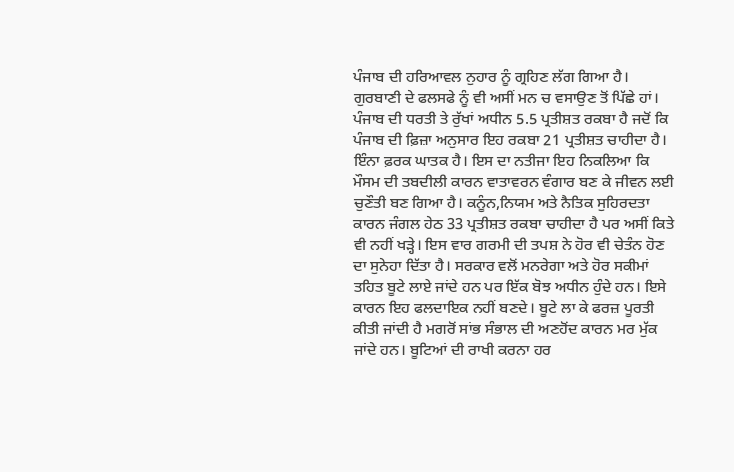ਪੰਜਾਬ ਦੀ ਹਰਿਆਵਲ ਨੁਹਾਰ ਨੂੰ ਗ੍ਰਹਿਣ ਲੱਗ ਗਿਆ ਹੈ। ਗੁਰਬਾਣੀ ਦੇ ਫਲਸਫੇ ਨੂੰ ਵੀ ਅਸੀਂ ਮਨ ਚ ਵਸਾਉਣ ਤੋਂ ਪਿੱਛੇ ਹਾਂ।
ਪੰਜਾਬ ਦੀ ਧਰਤੀ ਤੇ ਰੁੱਖਾਂ ਅਧੀਨ 5.5 ਪ੍ਰਤੀਸ਼ਤ ਰਕਬਾ ਹੈ ਜਦੋਂ ਕਿ ਪੰਜਾਬ ਦੀ ਫ਼ਿਜ਼ਾ ਅਨੁਸਾਰ ਇਹ ਰਕਬਾ 21 ਪ੍ਰਤੀਸ਼ਤ ਚਾਹੀਦਾ ਹੈ। ਇੰਨਾ ਫ਼ਰਕ ਘਾਤਕ ਹੈ। ਇਸ ਦਾ ਨਤੀਜਾ ਇਹ ਨਿਕਲਿਆ ਕਿ ਮੌਸਮ ਦੀ ਤਬਦੀਲੀ ਕਾਰਨ ਵਾਤਾਵਰਨ ਵੰਗਾਰ ਬਣ ਕੇ ਜੀਵਨ ਲਈ ਚੁਣੌਤੀ ਬਣ ਗਿਆ ਹੈ। ਕਨੂੰਨ,ਨਿਯਮ ਅਤੇ ਨੈਤਿਕ ਸੁਹਿਰਦਤਾ ਕਾਰਨ ਜੰਗਲ ਹੇਠ 33 ਪ੍ਰਤੀਸ਼ਤ ਰਕਬਾ ਚਾਹੀਦਾ ਹੈ ਪਰ ਅਸੀਂ ਕਿਤੇ ਵੀ ਨਹੀਂ ਖੜ੍ਹੇ। ਇਸ ਵਾਰ ਗਰਮੀ ਦੀ ਤਪਸ਼ ਨੇ ਹੋਰ ਵੀ ਚੇਤੰਨ ਹੋਣ ਦਾ ਸੁਨੇਹਾ ਦਿੱਤਾ ਹੈ। ਸਰਕਾਰ ਵਲੋਂ ਮਨਰੇਗਾ ਅਤੇ ਹੋਰ ਸਕੀਮਾਂ ਤਹਿਤ ਬੂਟੇ ਲਾਏ ਜਾਂਦੇ ਹਨ ਪਰ ਇੱਕ ਬੋਝ ਅਧੀਨ ਹੁੰਦੇ ਹਨ। ਇਸੇ ਕਾਰਨ ਇਹ ਫਲਦਾਇਕ ਨਹੀਂ ਬਣਦੇ। ਬੂਟੇ ਲਾ ਕੇ ਫਰਜ਼ ਪੂਰਤੀ ਕੀਤੀ ਜਾਂਦੀ ਹੈ ਮਗਰੋਂ ਸਾਂਭ ਸੰਭਾਲ ਦੀ ਅਣਹੋਂਦ ਕਾਰਨ ਮਰ ਮੁੱਕ ਜਾਂਦੇ ਹਨ। ਬੂਟਿਆਂ ਦੀ ਰਾਖੀ ਕਰਨਾ ਹਰ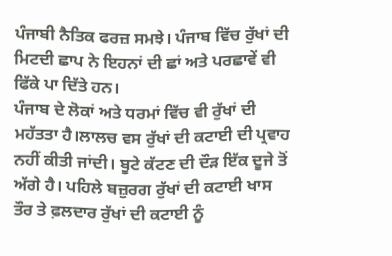ਪੰਜਾਬੀ ਨੈਤਿਕ ਫਰਜ਼ ਸਮਝੇ। ਪੰਜਾਬ ਵਿੱਚ ਰੁੱਖਾਂ ਦੀ ਮਿਟਦੀ ਛਾਪ ਨੇ ਇਹਨਾਂ ਦੀ ਛਾਂ ਅਤੇ ਪਰਛਾਵੇਂ ਵੀ ਫਿੱਕੇ ਪਾ ਦਿੱਤੇ ਹਨ।
ਪੰਜਾਬ ਦੇ ਲੋਕਾਂ ਅਤੇ ਧਰਮਾਂ ਵਿੱਚ ਵੀ ਰੁੱਖਾਂ ਦੀ ਮਹੱਤਤਾ ਹੈ।ਲਾਲਚ ਵਸ ਰੁੱਖਾਂ ਦੀ ਕਟਾਈ ਦੀ ਪ੍ਰਵਾਹ ਨਹੀਂ ਕੀਤੀ ਜਾਂਦੀ। ਬੂਟੇ ਕੱਟਣ ਦੀ ਦੌੜ ਇੱਕ ਦੂਜੇ ਤੋਂ ਅੱਗੇ ਹੈ। ਪਹਿਲੇ ਬਜ਼ੁਰਗ ਰੁੱਖਾਂ ਦੀ ਕਟਾਈ ਖਾਸ ਤੌਰ ਤੇ ਫ਼ਲਦਾਰ ਰੁੱਖਾਂ ਦੀ ਕਟਾਈ ਨੂੰ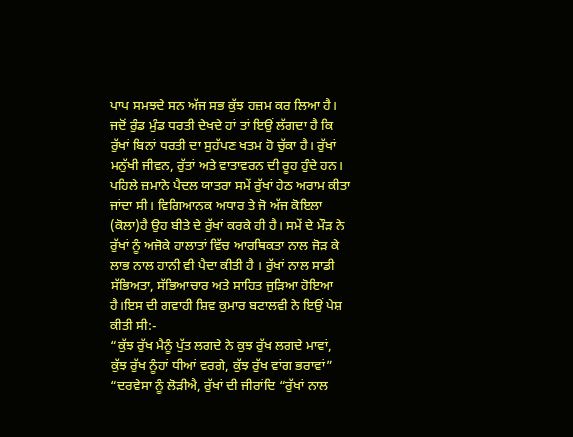ਪਾਪ ਸਮਝਦੇ ਸਨ ਅੱਜ ਸਭ ਕੁੱਝ ਹਜ਼ਮ ਕਰ ਲਿਆ ਹੈ। ਜਦੋਂ ਰੁੰਡ ਮੁੰਡ ਧਰਤੀ ਦੇਖਦੇ ਹਾਂ ਤਾਂ ਇਉਂ ਲੱਗਦਾ ਹੈ ਕਿ ਰੁੱਖਾਂ ਬਿਨਾਂ ਧਰਤੀ ਦਾ ਸੁਹੱਪਣ ਖਤਮ ਹੋ ਚੁੱਕਾ ਹੈ। ਰੁੱਖਾਂ ਮਨੁੱਖੀ ਜੀਵਨ, ਰੁੱਤਾਂ ਅਤੇ ਵਾਤਾਵਰਨ ਦੀ ਰੂਹ ਹੁੰਦੇ ਹਨ। ਪਹਿਲੇ ਜ਼ਮਾਨੇ ਪੈਦਲ ਯਾਤਰਾ ਸਮੇਂ ਰੁੱਖਾਂ ਹੇਠ ਅਰਾਮ ਕੀਤਾ ਜਾਂਦਾ ਸੀ। ਵਿਗਿਆਨਕ ਅਧਾਰ ਤੇ ਜੋ ਅੱਜ ਕੋਇਲਾ (ਕੋਲਾ)ਹੈ ਉਹ ਬੀਤੇ ਦੇ ਰੁੱਖਾਂ ਕਰਕੇ ਹੀ ਹੈ। ਸਮੇਂ ਦੇ ਮੌੜ ਨੇ ਰੁੱਖਾਂ ਨੂੰ ਅਜੋਕੇ ਹਾਲਾਤਾਂ ਵਿੱਚ ਆਰਥਿਕਤਾ ਨਾਲ ਜੋੜ ਕੇ ਲਾਭ ਨਾਲ ਹਾਨੀ ਵੀ ਪੈਦਾ ਕੀਤੀ ਹੈ । ਰੁੱਖਾਂ ਨਾਲ ਸਾਡੀ ਸੱਭਿਅਤਾ, ਸੱਭਿਆਚਾਰ ਅਤੇ ਸਾਹਿਤ ਜੁੜਿਆ ਹੋਇਆ ਹੈ।ਇਸ ਦੀ ਗਵਾਹੀ ਸ਼ਿਵ ਕੁਮਾਰ ਬਟਾਲਵੀ ਨੇ ਇਉਂ ਪੇਸ਼ ਕੀਤੀ ਸੀ:-
“ਕੁੱਝ ਰੁੱਖ ਮੈਨੂੰ ਪੁੱਤ ਲਗਦੇ ਨੇ ਕੁਝ ਰੁੱਖ ਲਗਦੇ ਮਾਵਾਂ,
ਕੁੱਝ ਰੁੱਖ ਨੂੰਹਾਂ ਧੀਆਂ ਵਰਗੇ, ਕੁੱਝ ਰੁੱਖ ਵਾਂਗ ਭਰਾਵਾਂ”
“ਦਰਵੇਸਾ ਨੂੰ ਲੋੜੀਐ, ਰੁੱਖਾਂ ਦੀ ਜੀਰਾਂਦਿ “ਰੁੱਖਾਂ ਨਾਲ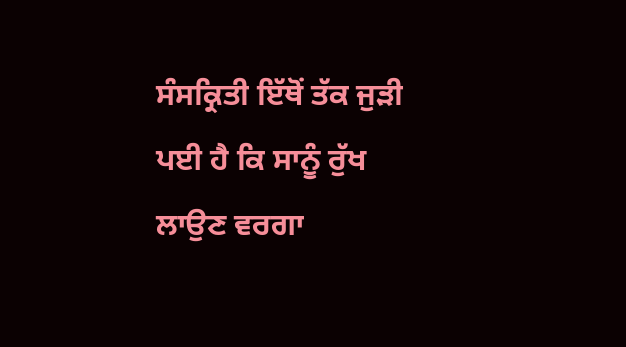ਸੰਸਕ੍ਰਿਤੀ ਇੱਥੋਂ ਤੱਕ ਜੁੜੀ ਪਈ ਹੈ ਕਿ ਸਾਨੂੰ ਰੁੱਖ ਲਾਉਣ ਵਰਗਾ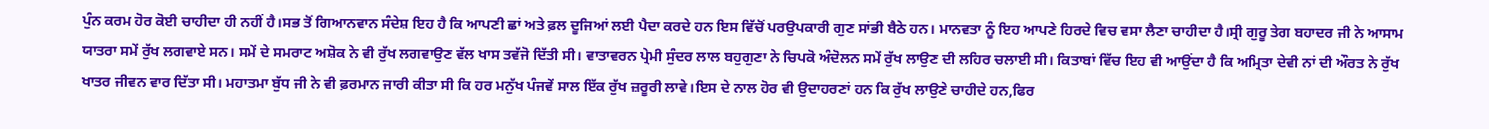ਪੁੰਨ ਕਰਮ ਹੋਰ ਕੋਈ ਚਾਹੀਦਾ ਹੀ ਨਹੀਂ ਹੈ।ਸਭ ਤੋਂ ਗਿਆਨਵਾਨ ਸੰਦੇਸ਼ ਇਹ ਹੈ ਕਿ ਆਪਣੀ ਛਾਂ ਅਤੇ ਫ਼ਲ ਦੂਜਿਆਂ ਲਈ ਪੈਦਾ ਕਰਦੇ ਹਨ ਇਸ ਵਿੱਚੋਂ ਪਰਉਪਕਾਰੀ ਗੁਣ ਸਾਂਭੀ ਬੈਠੇ ਹਨ। ਮਾਨਵਤਾ ਨੂੰ ਇਹ ਆਪਣੇ ਹਿਰਦੇ ਵਿਚ ਵਸਾ ਲੈਣਾ ਚਾਹੀਦਾ ਹੈ।ਸ੍ਰੀ ਗੁਰੂ ਤੇਗ ਬਹਾਦਰ ਜੀ ਨੇ ਆਸਾਮ ਯਾਤਰਾ ਸਮੇਂ ਰੁੱਖ ਲਗਵਾਏ ਸਨ। ਸਮੇਂ ਦੇ ਸਮਰਾਟ ਅਸ਼ੋਕ ਨੇ ਵੀ ਰੁੱਖ ਲਗਵਾਉਣ ਵੱਲ ਖਾਸ ਤਵੱਜੋ ਦਿੱਤੀ ਸੀ। ਵਾਤਾਵਰਨ ਪ੍ਰੇਮੀ ਸੁੰਦਰ ਲਾਲ ਬਹੁਗੁਣਾ ਨੇ ਚਿਪਕੋ ਅੰਦੋਲਨ ਸਮੇਂ ਰੁੱਖ ਲਾਉਣ ਦੀ ਲਹਿਰ ਚਲਾਈ ਸੀ। ਕਿਤਾਬਾਂ ਵਿੱਚ ਇਹ ਵੀ ਆਉਂਦਾ ਹੈ ਕਿ ਅਮ੍ਰਿਤਾ ਦੇਵੀ ਨਾਂ ਦੀ ਔਰਤ ਨੇ ਰੁੱਖ ਖਾਤਰ ਜੀਵਨ ਵਾਰ ਦਿੱਤਾ ਸੀ। ਮਹਾਤਮਾ ਬੁੱਧ ਜੀ ਨੇ ਵੀ ਫ਼ਰਮਾਨ ਜਾਰੀ ਕੀਤਾ ਸੀ ਕਿ ਹਰ ਮਨੁੱਖ ਪੰਜਵੇਂ ਸਾਲ ਇੱਕ ਰੁੱਖ ਜ਼ਰੂਰੀ ਲਾਵੇ।ਇਸ ਦੇ ਨਾਲ ਹੋਰ ਵੀ ਉਦਾਹਰਣਾਂ ਹਨ ਕਿ ਰੁੱਖ ਲਾਉਣੇ ਚਾਹੀਦੇ ਹਨ,ਫਿਰ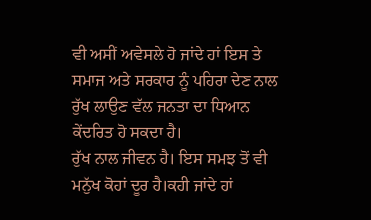ਵੀ ਅਸੀਂ ਅਵੇਸਲੇ ਹੋ ਜਾਂਦੇ ਹਾਂ ਇਸ ਤੇ ਸਮਾਜ ਅਤੇ ਸਰਕਾਰ ਨੂੰ ਪਹਿਰਾ ਦੇਣ ਨਾਲ ਰੁੱਖ ਲਾਉਣ ਵੱਲ ਜਨਤਾ ਦਾ ਧਿਆਨ ਕੇਂਦਰਿਤ ਹੋ ਸਕਦਾ ਹੈ।
ਰੁੱਖ ਨਾਲ ਜੀਵਨ ਹੈ। ਇਸ ਸਮਝ ਤੋਂ ਵੀ ਮਨੁੱਖ ਕੋਹਾਂ ਦੂਰ ਹੈ।ਕਹੀ ਜਾਂਦੇ ਹਾਂ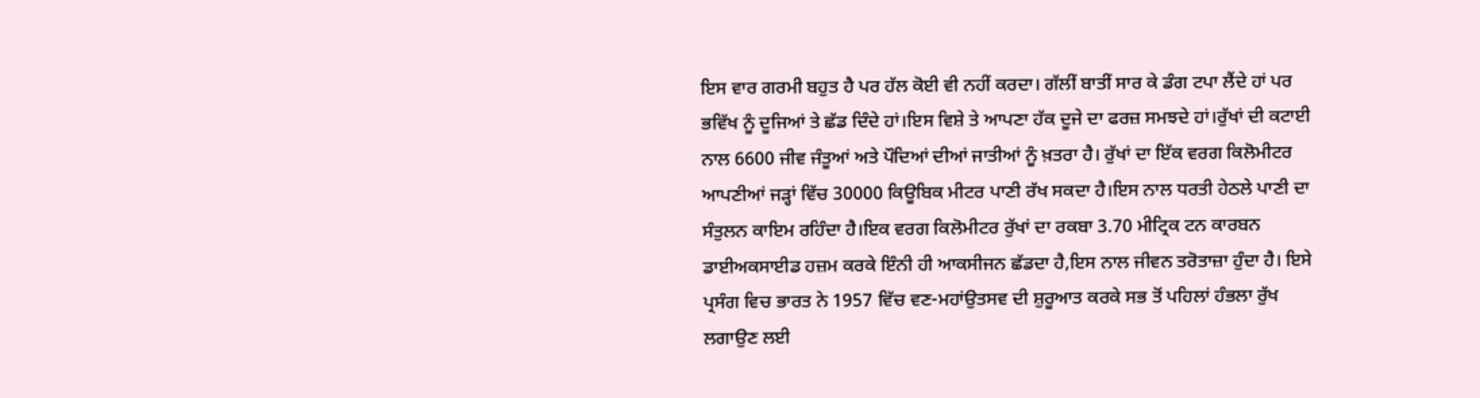ਇਸ ਵਾਰ ਗਰਮੀ ਬਹੁਤ ਹੈ ਪਰ ਹੱਲ ਕੋਈ ਵੀ ਨਹੀਂ ਕਰਦਾ। ਗੱਲੀਂ ਬਾਤੀਂ ਸਾਰ ਕੇ ਡੰਗ ਟਪਾ ਲੈਂਦੇ ਹਾਂ ਪਰ ਭਵਿੱਖ ਨੂੰ ਦੂਜਿਆਂ ਤੇ ਛੱਡ ਦਿੰਦੇ ਹਾਂ।ਇਸ ਵਿਸ਼ੇ ਤੇ ਆਪਣਾ ਹੱਕ ਦੂਜੇ ਦਾ ਫਰਜ਼ ਸਮਝਦੇ ਹਾਂ।ਰੁੱਖਾਂ ਦੀ ਕਟਾਈ ਨਾਲ 6600 ਜੀਵ ਜੰਤੂਆਂ ਅਤੇ ਪੌਦਿਆਂ ਦੀਆਂ ਜਾਤੀਆਂ ਨੂੰ ਖ਼ਤਰਾ ਹੈ। ਰੁੱਖਾਂ ਦਾ ਇੱਕ ਵਰਗ ਕਿਲੋਮੀਟਰ ਆਪਣੀਆਂ ਜੜ੍ਹਾਂ ਵਿੱਚ 30000 ਕਿਊਬਿਕ ਮੀਟਰ ਪਾਣੀ ਰੱਖ ਸਕਦਾ ਹੈ।ਇਸ ਨਾਲ ਧਰਤੀ ਹੇਠਲੇ ਪਾਣੀ ਦਾ ਸੰਤੁਲਨ ਕਾਇਮ ਰਹਿੰਦਾ ਹੈ।ਇਕ ਵਰਗ ਕਿਲੋਮੀਟਰ ਰੁੱਖਾਂ ਦਾ ਰਕਬਾ 3.70 ਮੀਟ੍ਰਿਕ ਟਨ ਕਾਰਬਨ ਡਾਈਅਕਸਾਈਡ ਹਜ਼ਮ ਕਰਕੇ ਇੰਨੀ ਹੀ ਆਕਸੀਜਨ ਛੱਡਦਾ ਹੈ,ਇਸ ਨਾਲ ਜੀਵਨ ਤਰੋਤਾਜ਼ਾ ਹੁੰਦਾ ਹੈ। ਇਸੇ ਪ੍ਰਸੰਗ ਵਿਚ ਭਾਰਤ ਨੇ 1957 ਵਿੱਚ ਵਣ-ਮਹਾਂਉਤਸਵ ਦੀ ਸ਼ੁਰੂਆਤ ਕਰਕੇ ਸਭ ਤੋਂ ਪਹਿਲਾਂ ਹੰਭਲਾ ਰੁੱਖ ਲਗਾਉਣ ਲਈ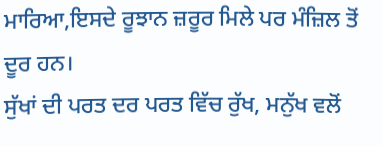ਮਾਰਿਆ,ਇਸਦੇ ਰੂਝਾਨ ਜ਼ਰੂਰ ਮਿਲੇ ਪਰ ਮੰਜ਼ਿਲ ਤੋਂ ਦੂਰ ਹਨ।
ਸੁੱਖਾਂ ਦੀ ਪਰਤ ਦਰ ਪਰਤ ਵਿੱਚ ਰੁੱਖ, ਮਨੁੱਖ ਵਲੋਂ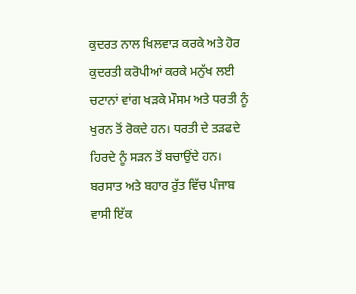ਕੁਦਰਤ ਨਾਲ ਖਿਲਵਾੜ ਕਰਕੇ ਅਤੇ ਹੋਰ ਕੁਦਰਤੀ ਕਰੋਪੀਆਂ ਕਰਕੇ ਮਨੁੱਖ ਲਈ ਚਟਾਨਾਂ ਵਾਂਗ ਖੜਕੇ ਮੌਸਮ ਅਤੇ ਧਰਤੀ ਨੂੰ ਖੁਰਨ ਤੋਂ ਰੋਕਦੇ ਹਨ। ਧਰਤੀ ਦੇ ਤੜਫਦੇ ਹਿਰਦੇ ਨੂੰ ਸੜਨ ਤੋਂ ਬਚਾਉਂਦੇ ਹਨ। ਬਰਸਾਤ ਅਤੇ ਬਹਾਰ ਰੁੱਤ ਵਿੱਚ ਪੰਜਾਬ ਵਾਸੀ ਇੱਕ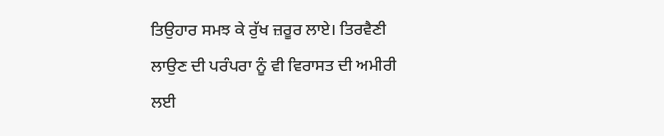ਤਿਉਹਾਰ ਸਮਝ ਕੇ ਰੁੱਖ ਜ਼ਰੂਰ ਲਾਏ। ਤਿਰਵੈਣੀ ਲਾਉਣ ਦੀ ਪਰੰਪਰਾ ਨੂੰ ਵੀ ਵਿਰਾਸਤ ਦੀ ਅਮੀਰੀ ਲਈ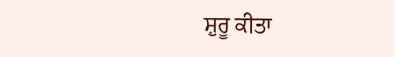ਸ਼ੁਰੂ ਕੀਤਾ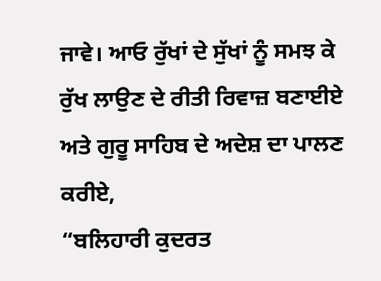ਜਾਵੇ। ਆਓ ਰੁੱਖਾਂ ਦੇ ਸੁੱਖਾਂ ਨੂੰ ਸਮਝ ਕੇ ਰੁੱਖ ਲਾਉਣ ਦੇ ਰੀਤੀ ਰਿਵਾਜ਼ ਬਣਾਈਏ ਅਤੇ ਗੁਰੂ ਸਾਹਿਬ ਦੇ ਅਦੇਸ਼ ਦਾ ਪਾਲਣ ਕਰੀਏ,
“ਬਲਿਹਾਰੀ ਕੁਦਰਤ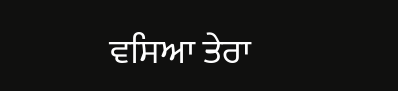ਵਸਿਆ ਤੇਰਾ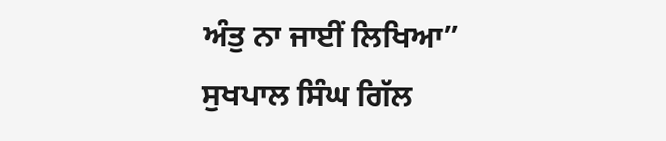ਅੰਤੁ ਨਾ ਜਾਈਂ ਲਿਖਿਆ”
ਸੁਖਪਾਲ ਸਿੰਘ ਗਿੱਲ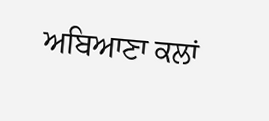ਅਬਿਆਣਾ ਕਲਾਂ